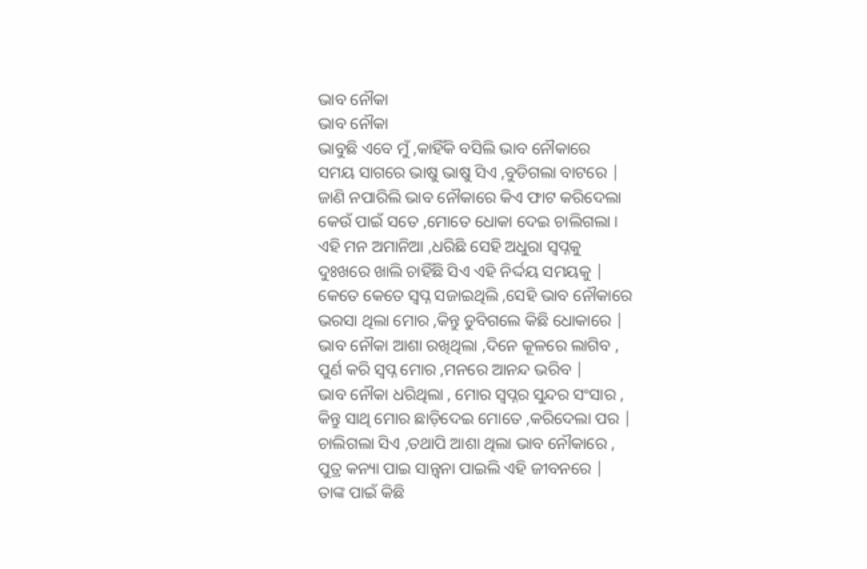ଭାବ ନୌକା
ଭାବ ନୌକା
ଭାବୁଛି ଏବେ ମୁଁ ,କାହିଁକି ବସିଲି ଭାବ ନୌକାରେ
ସମୟ ସାଗରେ ଭାଷୁ ଭାଷୁ ସିଏ ,ବୁଡିଗଲା ବାଟରେ |
ଜାଣି ନପାରିଲି ଭାବ ନୌକାରେ କିଏ ଫାଟ କରିଦେଲା
କେଉଁ ପାଇଁ ସତେ ,ମୋତେ ଧୋକା ଦେଇ ଚାଲିଗଲା ।
ଏହି ମନ ଅମାନିଆ ,ଧରିଛି ସେହି ଅଧୁରା ସ୍ୱପ୍ନକୁ
ଦୁଃଖରେ ଖାଲି ଚାହିଁଛି ସିଏ ଏହି ନିର୍ଦ୍ଦୟ ସମୟକୁ |
କେତେ କେତେ ସ୍ବପ୍ନ ସଜାଇଥିଲି ,ସେହି ଭାବ ନୌକାରେ
ଭରସା ଥିଲା ମୋର ,କିନ୍ତୁ ଡୁବିଗଲେ କିଛି ଧୋକାରେ |
ଭାବ ନୌକା ଆଶା ରଖିଥିଲା ,ଦିନେ କୂଳରେ ଲାଗିବ ,
ପୁର୍ଣ କରି ସ୍ବପ୍ନ ମୋର ,ମନରେ ଆନନ୍ଦ ଭରିବ |
ଭାବ ନୌକା ଧରିଥିଲା , ମୋର ସ୍ବପ୍ନର ସୁନ୍ଦର ସଂସାର ,
କିନ୍ତୁ ସାଥି ମୋର ଛାଡ଼ିଦେଇ ମୋତେ ,କରିଦେଲା ପର |
ଚାଲିଗଲା ସିଏ ,ତଥାପି ଆଶା ଥିଲା ଭାବ ନୌକାରେ ,
ପୁତ୍ର କନ୍ୟା ପାଇ ସାନ୍ତ୍ୱନା ପାଇଲି ଏହି ଜୀବନରେ |
ତାଙ୍କ ପାଇଁ କିଛି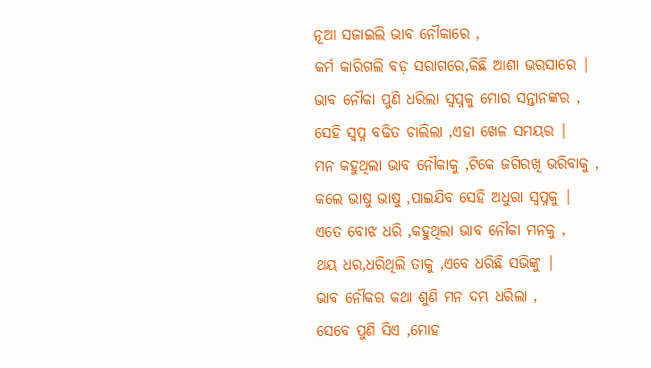ନୂଆ ସଜାଇଲି ଭାବ ନୌକାରେ ,
କର୍ମ କାରିଗଲି ବଡ଼ ସରାଗରେ,କିଛି ଆଶା ଭରସାରେ |
ଭାବ ନୌକା ପୁଣି ଧରିଲା ସ୍ୱପ୍ନକୁ ମୋର ସନ୍ତାନଙ୍କର ,
ସେହି ସ୍ବପ୍ନ ବଢିତ ଚାଲିଲା ,ଏହା ଖେଳ ସମୟର |
ମନ କହୁଥିଲା ଭାବ ନୌକାକୁ ,ଟିକେ ଜଗିରଖି ଭରିବାକୁ ,
କଲେ ଭାଷୁ ଭାଷୁ ,ପାଇଯିବ ସେହି ଅଧୁରା ସ୍ୱପ୍ନକୁ |
ଏତେ ବୋଝ ଧରି ,କହୁଥିଲା ଭାବ ନୌକା ମନକୁ ,
ଥୟ ଧର,ଧରିଥିଲି ତାକୁ ,ଏବେ ଧରିଛି ସଭିଙ୍କୁ |
ଭାବ ନୌକର କଥା ଶୁଣି ମନ ଦମ୍ଭ ଧରିଲା ,
ସେବେ ପୁଣି ସିଏ ,ମୋହ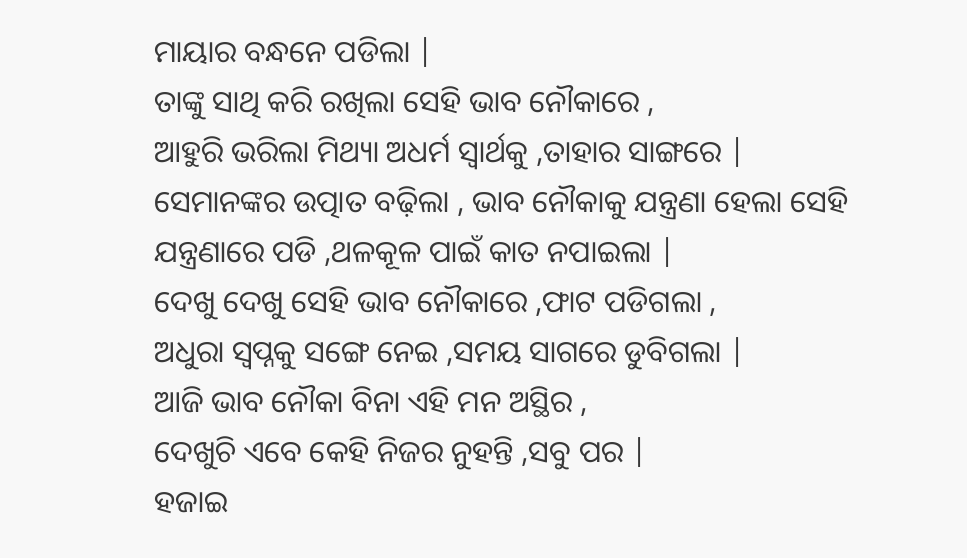ମାୟାର ବନ୍ଧନେ ପଡିଲା |
ତାଙ୍କୁ ସାଥି କରି ରଖିଲା ସେହି ଭାବ ନୌକାରେ ,
ଆହୁରି ଭରିଲା ମିଥ୍ୟା ଅଧର୍ମ ସ୍ୱାର୍ଥକୁ ,ତାହାର ସାଙ୍ଗରେ |
ସେମାନଙ୍କର ଉତ୍ପାତ ବଢ଼ିଲା , ଭାବ ନୌକାକୁ ଯନ୍ତ୍ରଣା ହେଲା ସେହି ଯନ୍ତ୍ରଣାରେ ପଡି ,ଥଳକୂଳ ପାଇଁ କାତ ନପାଇଲା |
ଦେଖୁ ଦେଖୁ ସେହି ଭାବ ନୌକାରେ ,ଫାଟ ପଡିଗଲା ,
ଅଧୁରା ସ୍ୱପ୍ନକୁ ସଙ୍ଗେ ନେଇ ,ସମୟ ସାଗରେ ଡୁବିଗଲା |
ଆଜି ଭାବ ନୌକା ବିନା ଏହି ମନ ଅସ୍ଥିର ,
ଦେଖୁଚି ଏବେ କେହି ନିଜର ନୁହନ୍ତି ,ସବୁ ପର |
ହଜାଇ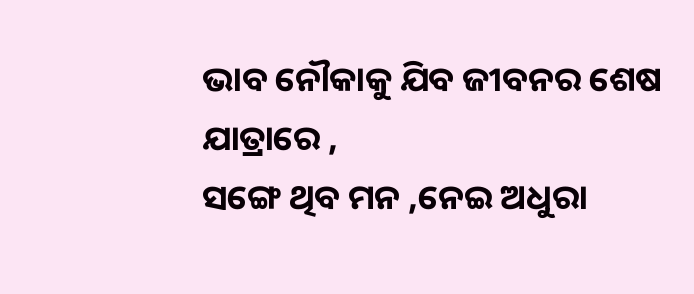ଭାବ ନୌକାକୁ ଯିବ ଜୀବନର ଶେଷ ଯାତ୍ରାରେ ,
ସଙ୍ଗେ ଥିବ ମନ ,ନେଇ ଅଧୁରା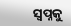ସ୍ୱପ୍ନକୁ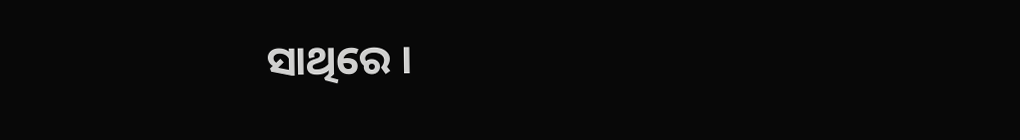ସାଥିରେ ।